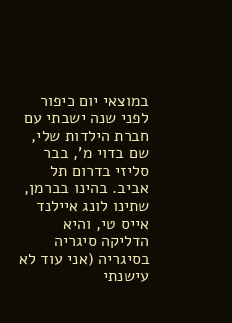במוצאי יום כיפור לפני שנה ישבתי עם חברת הילדות שלי, שם בדוי מ', בבר סליזי בדרום תל אביב. בהינו בברמן, שתינו לונג איילנד אייס טי, והיא הדליקה סיגריה בסיגריה (אני עוד לא עישנתי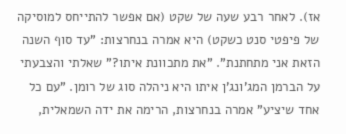אז). לאחר רבע שעה של שקט (אם אפשר להתייחס למוסיקה של פיפטי סנט כשקט) היא אמרה בנחרצות: "עד סוף השנה הזאת אני מתחתנת". "את מתכוונת איתו?" שאלתי והצבעתי על הברמן המג'ונג'ן איתו היא ניהלה סוג של רומן. "עם כל אחד שיציע" אמרה בנחרצות, הרימה את ידה השמאלית,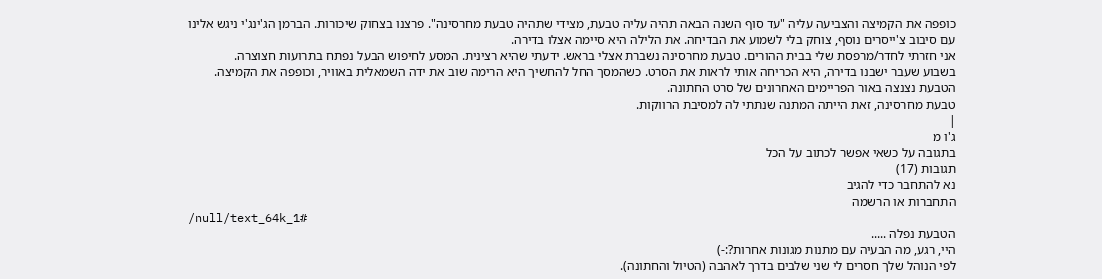כופפה את הקמיצה והצביעה עליה "עד סוף השנה הבאה תהיה עליה טבעת, מצידי שתהיה טבעת מחרסינה". פרצנו בצחוק שיכורות. הברמן הג'ינג'י ניגש אלינו עם סיבוב צ'ייסרים נוסף, צוחק בלי לשמוע את הבדיחה. את הלילה היא סיימה אצלו בדירה.
אני חזרתי לחדר/מרפסת שלי בבית ההורים. טבעת מחרסינה נשברת אצלי בראש. ידעתי שהיא רצינית. המסע לחיפוש הבעל נפתח בתרועות חצוצרה.
בשבוע שעבר ישבנו בדירה, היא הכריחה אותי לראות את הסרט. כשהמסך החל להחשיך היא הרימה שוב את ידה השמאלית באוויר, וכופפה את הקמיצה. הטבעת נצנצה באור הפריימים האחרונים של סרט החתונה.
טבעת מחרסינה, זאת הייתה המתנה שנתתי לה למסיבת הרווקות.
|
ג'ו מ
בתגובה על כשאי אפשר לכתוב על הכל
תגובות (17)
נא להתחבר כדי להגיב
התחברות או הרשמה
/null/text_64k_1#
הטבעת נפלה .....
היי, רגע, מה הבעיה עם מתנות מגונות אחרות?:-)
לפי הנוהל שלך חסרים לי שני שלבים בדרך לאהבה (הטיול והחתונה).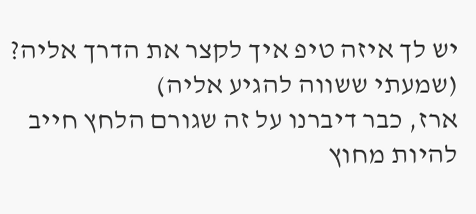יש לך איזה טיפ איך לקצר את הדרך אליה? (שמעתי ששווה להגיע אליה)
ארז, כבר דיברנו על זה שגורם הלחץ חייב להיות מחוץ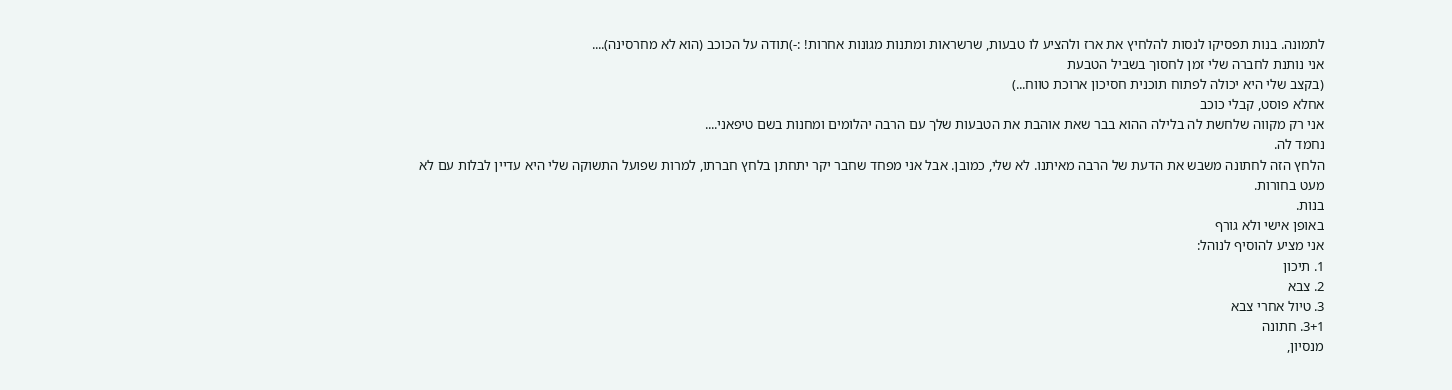לתמונה. בנות תפסיקו לנסות להלחיץ את ארז ולהציע לו טבעות, שרשראות ומתנות מגונות אחרות! :-)תודה על הכוכב (הוא לא מחרסינה)....
אני נותנת לחברה שלי זמן לחסוך בשביל הטבעת
(בקצב שלי היא יכולה לפתוח תוכנית חסיכון ארוכת טווח...)
אחלא פוסט, קבלי כוכב
אני רק מקווה שלחשת לה בלילה ההוא בבר שאת אוהבת את הטבעות שלך עם הרבה יהלומים ומחנות בשם טיפאני....
נחמד לה.
הלחץ הזה לחתונה משבש את הדעת של הרבה מאיתנו. לא שלי, כמובן. אבל אני מפחד שחבר יקר יתחתן בלחץ חברתו, למרות שפועל התשוקה שלי היא עדיין לבלות עם לא מעט בחורות.
בנות.
באופן אישי ולא גורף
אני מציע להוסיף לנוהל:
1. תיכון
2. צבא
3. טיול אחרי צבא
3+1. חתונה
מנסיון,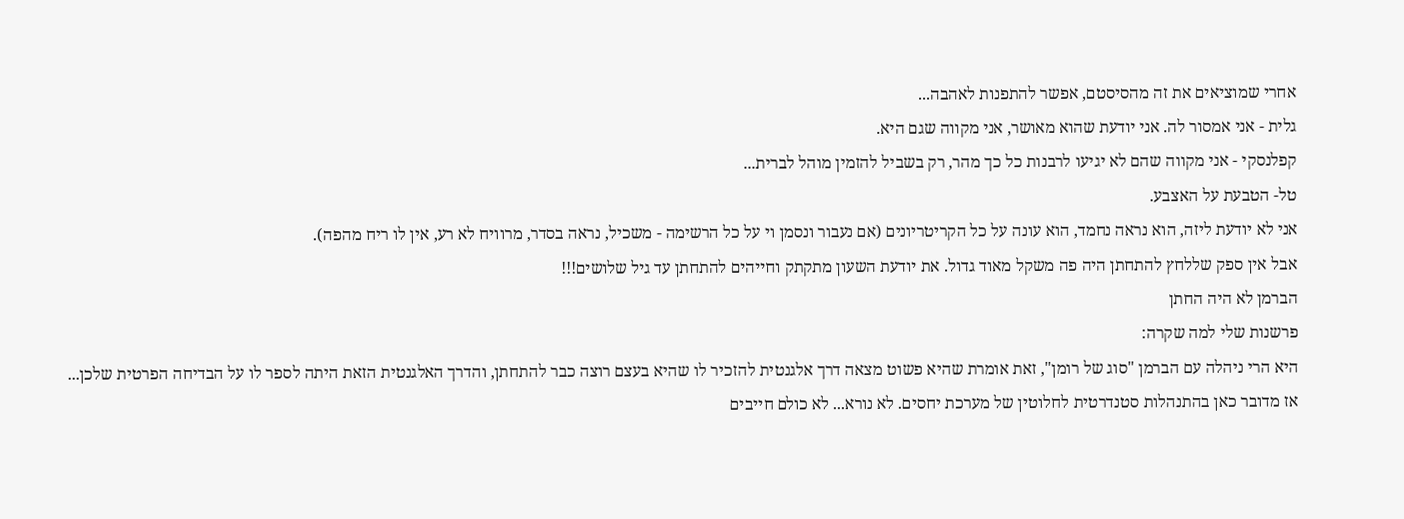אחרי שמוציאים את זה מהסיסטם, אפשר להתפנות לאהבה...
גלית - אני אמסור לה. אני יודעת שהוא מאושר, אני מקווה שגם היא.
קפלנסקי - אני מקווה שהם לא יגיעו לרבנות כל כך מהר, רק בשביל להזמין מוהל לברית...
טל- הטבעת על האצבע.
אני לא יודעת ליזה, הוא נראה נחמד, הוא עונה על כל הקריטריונים (אם נעבור ונסמן וי על כל הרשימה - משכיל, נראה בסדר, מרוויח לא רע, אין לו ריח מהפה).
אבל אין ספק שללחץ להתחתן היה פה משקל מאוד גדול. את יודעת השעון מתקתק וחייהים להתחתן עד גיל שלושים!!!
הברמן לא היה החתן
פרשנות שלי למה שקרה:
היא הרי ניהלה עם הברמן "סוג של רומן", זאת אומרת שהיא פשוט מצאה דרך אלגנטית להזכיר לו שהיא בעצם רוצה כבר להתחתן, והדרך האלגנטית הזאת היתה לספר לו על הבדיחה הפרטית שלכן...
אז מדובר כאן בהתנהלות סטנדרטית לחלוטין של מערכת יחסים. לא נורא... לא כולם חייבים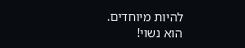להיות מיוחדים.
הוא נשוי!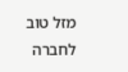מזל טוב לחברה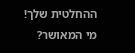ההחלטית שלך!
מי המאושר?